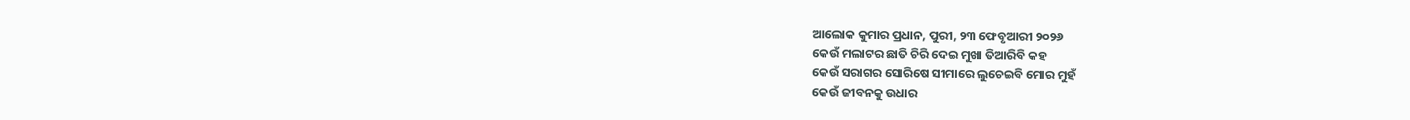ଆଲୋକ କୁମାର ପ୍ରଧାନ, ପୁରୀ, ୨୩ ଫେବୃଆରୀ ୨୦୨୬
କେଉଁ ମଲାଟର ଛାତି ଚିରି ଦେଇ ମୁଖା ତିଆରିବି କହ
କେଉଁ ସରାଗର ସୋରିଷେ ସୀମାରେ ଲୁଚେଇବି ମୋର ମୁହଁ
କେଉଁ ଜୀବନକୁ ଉଧାର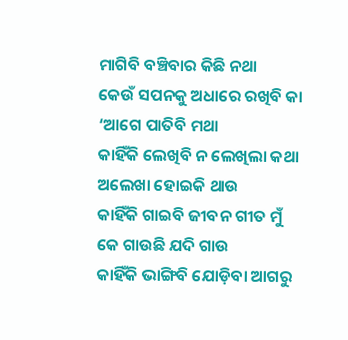ମାଗିବି ବଞ୍ଚିବାର କିଛି ନଥା
କେଉଁ ସପନକୁ ଅଧାରେ ରଖିବି କା ‘ଆଗେ ପାତିବି ମଥା
କାହିଁକି ଲେଖିବି ନ ଲେଖିଲା କଥା ଅଲେଖା ହୋଇକି ଥାଉ
କାହିଁକି ଗାଇବି ଜୀବନ ଗୀତ ମୁଁ କେ ଗାଉଛି ଯଦି ଗାଉ
କାହିଁକି ଭାଙ୍ଗିବି ଯୋଡ଼ିବା ଆଗରୁ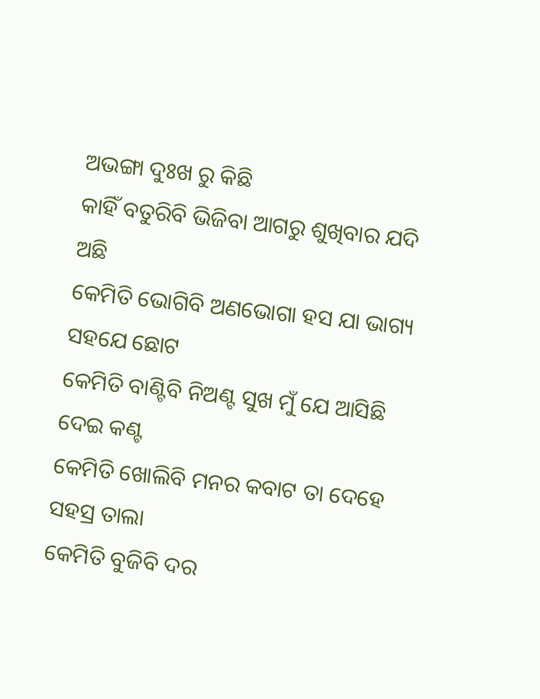ଅଭଙ୍ଗା ଦୁଃଖ ରୁ କିଛି
କାହିଁ ବତୁରିବି ଭିଜିବା ଆଗରୁ ଶୁଖିବାର ଯଦି ଅଛି
କେମିତି ଭୋଗିବି ଅଣଭୋଗା ହସ ଯା ଭାଗ୍ୟ ସହଯେ ଛୋଟ
କେମିତି ବାଣ୍ଟିବି ନିଅଣ୍ଟ ସୁଖ ମୁଁ ଯେ ଆସିଛି ଦେଇ କଣ୍ଟ
କେମିତି ଖୋଲିବି ମନର କବାଟ ତା ଦେହେ ସହସ୍ର ତାଲା
କେମିତି ବୁଜିବି ଦର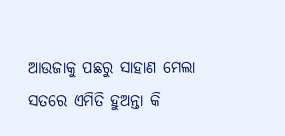ଆଉଜାକୁ ପଛରୁ ସାହାଣ ମେଲା
ସତରେ ଏମିତି ହୁଅନ୍ତା କି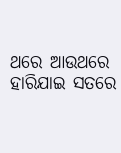ଥରେ ଆଉଥରେ ହାରିଯାଇ ସତରେ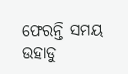ଫେରନ୍ତି ସମୟ ଉହାଡୁ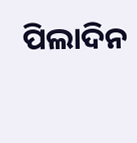ପିଲାଦିନ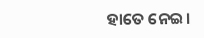ହାତେ ନେଇ।